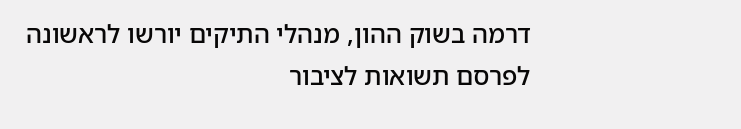דרמה בשוק ההון, מנהלי התיקים יורשו לראשונה לפרסם תשואות לציבור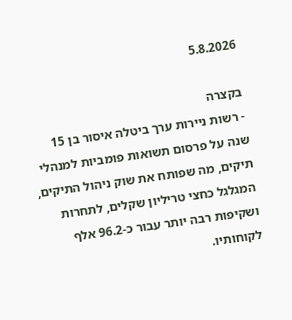5.8.2026

בקצרה
- רשות ניירות ערך ביטלה איסור בן 15 שנה על פרסום תשואות פומביות למנהלי תיקים, מה שפותח את שוק ניהול התיקים, המגלגל כחצי טריליון שקלים, לתחרות ושקיפות רבה יותר עבור כ-96.2 אלף לקוחותיו.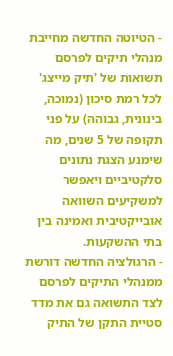- הטיוטה החדשה מחייבת מנהלי תיקים לפרסם תשואות של 'תיק מייצג' לכל רמת סיכון (נמוכה, בינונית, גבוהה) על פני תקופה של 5 שנים, מה שימנע הצגת נתונים סלקטיביים ויאפשר למשקיעים השוואה אובייקטיבית ואמינה בין בתי ההשקעות.
- הרגולציה החדשה דורשת ממנהלי התיקים לפרסם לצד התשואה גם את מדד סטיית התקן של התיק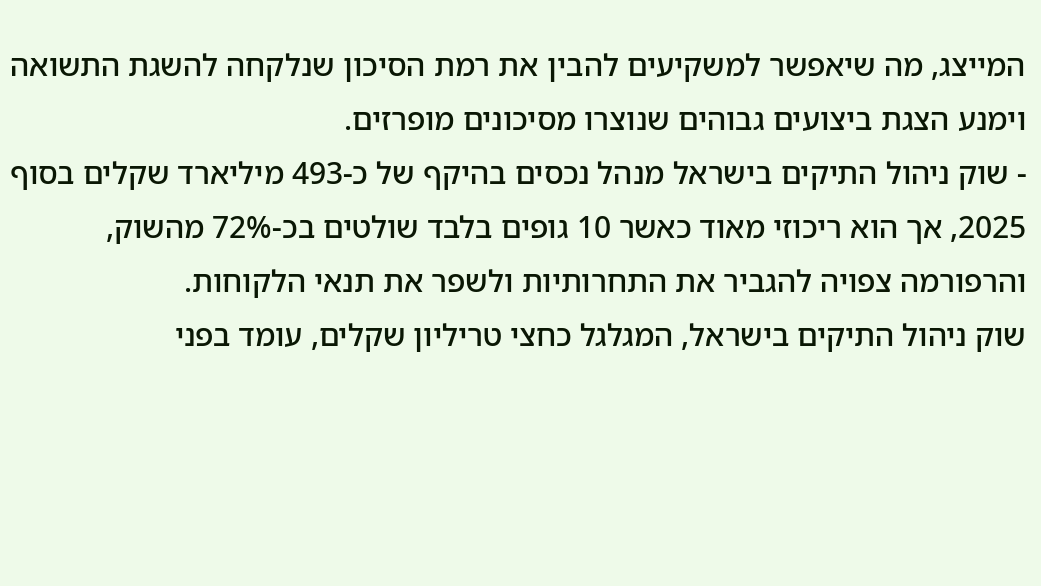המייצג, מה שיאפשר למשקיעים להבין את רמת הסיכון שנלקחה להשגת התשואה וימנע הצגת ביצועים גבוהים שנוצרו מסיכונים מופרזים.
- שוק ניהול התיקים בישראל מנהל נכסים בהיקף של כ-493 מיליארד שקלים בסוף 2025, אך הוא ריכוזי מאוד כאשר 10 גופים בלבד שולטים בכ-72% מהשוק, והרפורמה צפויה להגביר את התחרותיות ולשפר את תנאי הלקוחות.
שוק ניהול התיקים בישראל, המגלגל כחצי טריליון שקלים, עומד בפני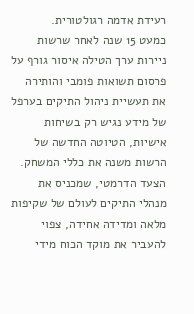רעידת אדמה רגולטורית.
כמעט 15 שנה לאחר שרשות ניירות ערך הטילה איסור גורף על פרסום תשואות פומבי והותירה את תעשיית ניהול התיקים בערפל של מידע נגיש רק בשיחות אישיות, הטיוטה החדשה של הרשות משנה את כללי המשחק.
הצעד הדרמטי, שמכניס את מנהלי התיקים לעולם של שקיפות מלאה ומדידה אחידה, צפוי להעביר את מוקד הכוח מידי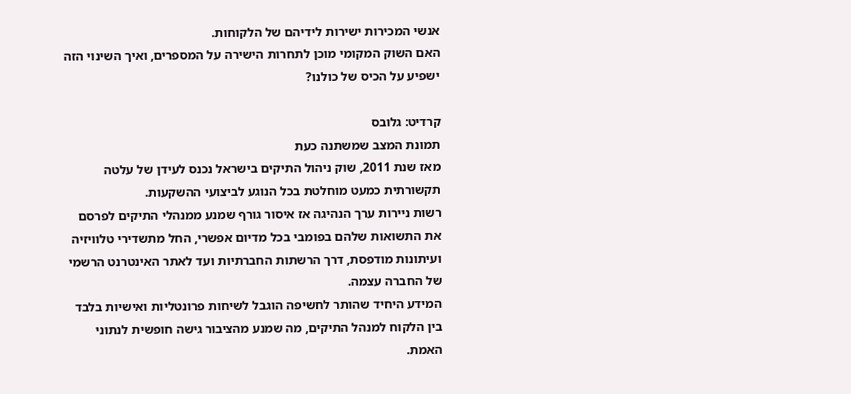אנשי המכירות ישירות לידיהם של הלקוחות.
האם השוק המקומי מוכן לתחרות הישירה על המספרים, ואיך השינוי הזה ישפיע על הכיס של כולנו?

קרדיט: גלובס
תמונת המצב שמשתנה כעת
מאז שנת 2011, שוק ניהול התיקים בישראל נכנס לעידן של עלטה תקשורתית כמעט מוחלטת בכל הנוגע לביצועי ההשקעות.
רשות ניירות ערך הנהיגה אז איסור גורף שמנע ממנהלי התיקים לפרסם את התשואות שלהם בפומבי בכל מדיום אפשרי, החל מתשדירי טלוויזיה ועיתונות מודפסת, דרך הרשתות החברתיות ועד לאתר האינטרנט הרשמי של החברה עצמה.
המידע היחיד שהותר לחשיפה הוגבל לשיחות פרונטליות ואישיות בלבד בין הלקוח למנהל התיקים, מה שמנע מהציבור גישה חופשית לנתוני האמת.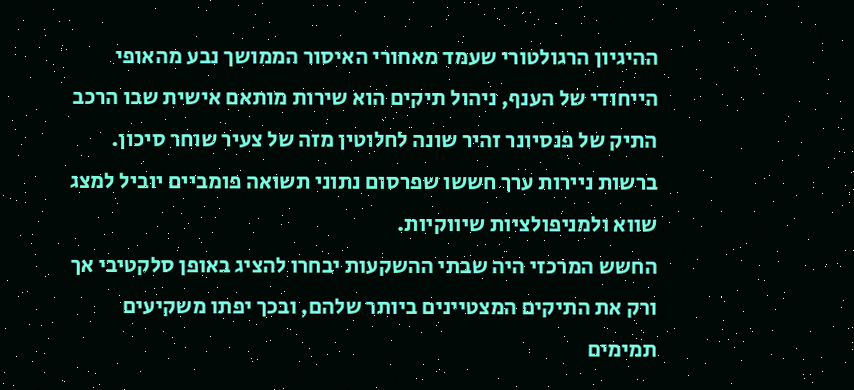ההיגיון הרגולטורי שעמד מאחורי האיסור הממושך נבע מהאופי הייחודי של הענף, ניהול תיקים הוא שירות מותאם אישית שבו הרכב התיק של פנסיונר זהיר שונה לחלוטין מזה של צעיר שוחר סיכון. ברשות ניירות ערך חששו שפרסום נתוני תשואה פומביים יוביל למצג שווא ולמניפולציות שיווקיות.
החשש המרכזי היה שבתי ההשקעות יבחרו להציג באופן סלקטיבי אך ורק את התיקים המצטיינים ביותר שלהם, ובכך יפתו משקיעים תמימים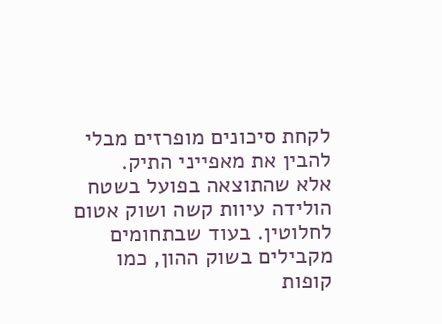לקחת סיכונים מופרזים מבלי להבין את מאפייני התיק.
אלא שהתוצאה בפועל בשטח הולידה עיוות קשה ושוק אטום לחלוטין. בעוד שבתחומים מקבילים בשוק ההון, כמו קופות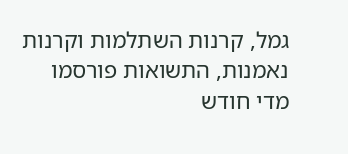גמל, קרנות השתלמות וקרנות נאמנות, התשואות פורסמו מדי חודש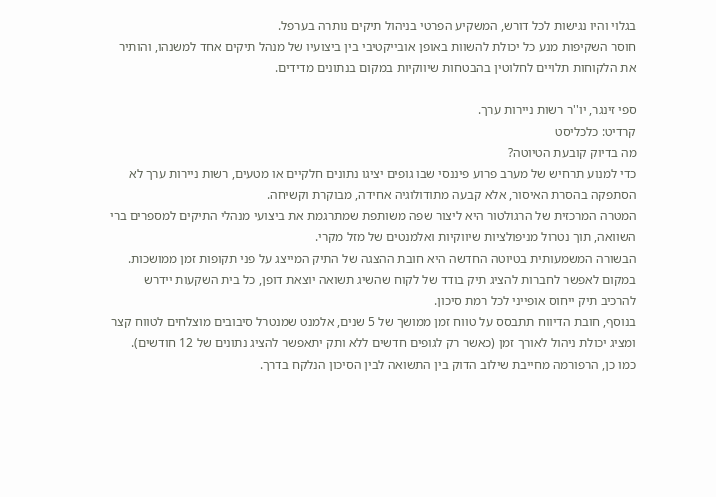בגלוי והיו נגישות לכל דורש, המשקיע הפרטי בניהול תיקים נותרה בערפל.
חוסר השקיפות מנע כל יכולת להשוות באופן אובייקטיבי בין ביצועיו של מנהל תיקים אחד למשנהו, והותיר את הלקוחות תלויים לחלוטין בהבטחות שיווקיות במקום בנתונים מדידים.

ספי זינגר, יו''ר רשות ניירות ערך.
קרדיט: כלכליסט
מה בדיוק קובעת הטיוטה?
כדי למנוע תרחיש של מערב פרוע פיננסי שבו גופים יציגו נתונים חלקיים או מטעים, רשות ניירות ערך לא הסתפקה בהסרת האיסור, אלא קבעה מתודולוגיה אחידה, מבוקרת וקשיחה.
המטרה המרכזית של הרגולטור היא ליצור שפה משותפת שמתרגמת את ביצועי מנהלי התיקים למספרים ברי השוואה, תוך נטרול מניפולציות שיווקיות ואלמנטים של מזל מקרי.
הבשורה המשמעותית בטיוטה החדשה היא חובת ההצגה של התיק המייצג על פני תקופות זמן ממושכות. במקום לאפשר לחברות להציג תיק בודד של לקוח שהשיג תשואה יוצאת דופן, כל בית השקעות יידרש להרכיב תיק ייחוס אופייני לכל רמת סיכון.
בנוסף, חובת הדיווח תתבסס על טווח זמן ממושך של 5 שנים, אלמנט שמנטרל סיבובים מוצלחים לטווח קצר ומציג יכולת ניהול לאורך זמן (כאשר רק לגופים חדשים ללא ותק יתאפשר להציג נתונים של 12 חודשים).
כמו כן, הרפורמה מחייבת שילוב הדוק בין התשואה לבין הסיכון הנלקח בדרך.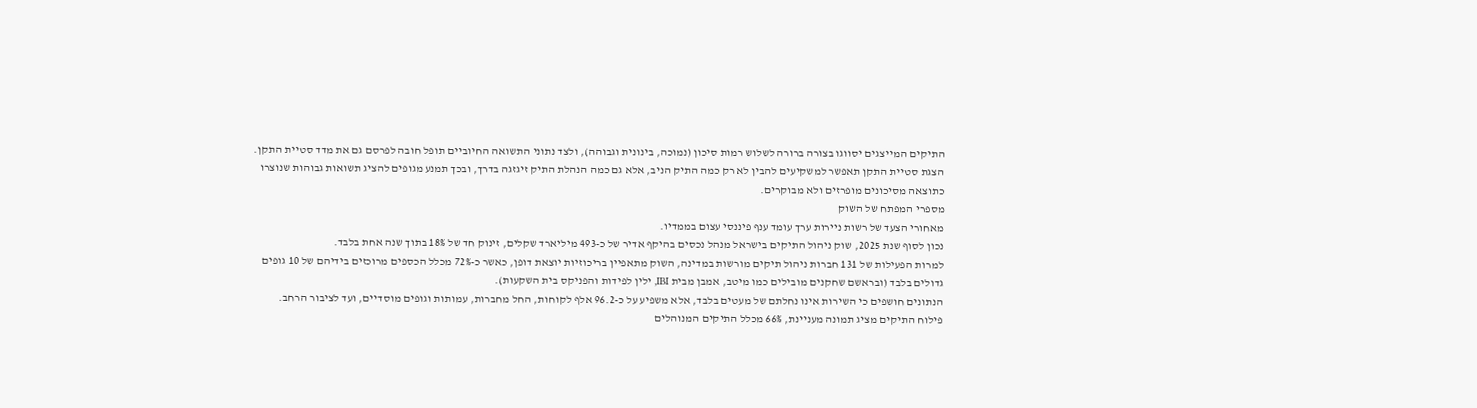התיקים המייצגים יסווגו בצורה ברורה לשלוש רמות סיכון (נמוכה, בינונית וגבוהה), ולצד נתוני התשואה החיוביים תופל חובה לפרסם גם את מדד סטיית התקן.
הצגת סטיית התקן תאפשר למשקיעים להבין לא רק כמה התיק הניב, אלא גם כמה הנהלת התיק זיגזגה בדרך, ובכך תמנע מגופים להציג תשואות גבוהות שנוצרו כתוצאה מסיכונים מופרזים ולא מבוקרים.
מספרי המפתח של השוק
מאחורי הצעד של רשות ניירות ערך עומד ענף פיננסי עצום בממדיו.
נכון לסוף שנת 2025, שוק ניהול התיקים בישראל מנהל נכסים בהיקף אדיר של כ-493 מיליארד שקלים, זינוק חד של 18% בתוך שנה אחת בלבד.
למרות הפעילות של 131 חברות ניהול תיקים מורשות במדינה, השוק מתאפיין בריכוזיות יוצאת דופן, כאשר כ-72% מכלל הכספים מרוכזים בידיהם של 10 גופים גדולים בלבד (ובראשם שחקנים מובילים כמו מיטב, אמבן מבית IBI, ילין לפידות והפניקס בית השקעות).
הנתונים חושפים כי השירות אינו נחלתם של מעטים בלבד, אלא משפיע על כ-96.2 אלף לקוחות, החל מחברות, עמותות וגופים מוסדיים, ועד לציבור הרחב.
פילוח התיקים מציג תמונה מעניינת, 66% מכלל התיקים המנוהלים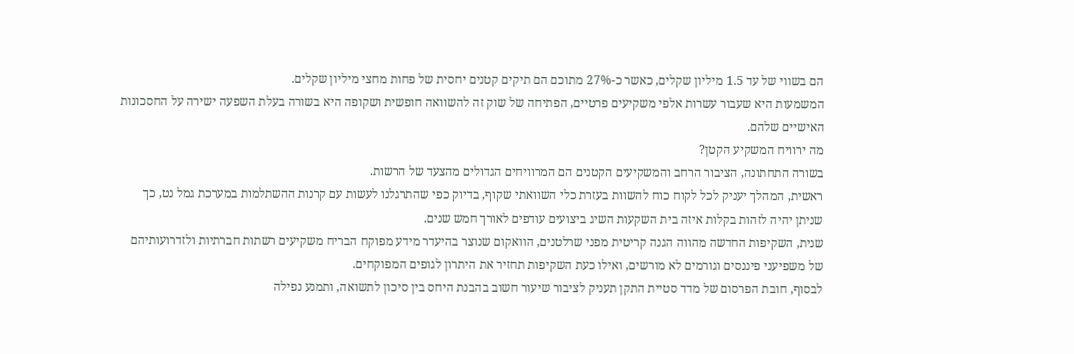הם בשווי של עד 1.5 מיליון שקלים, כאשר כ-27% מתוכם הם תיקים קטנים יחסית של פחות מחצי מיליון שקלים.
המשמעות היא שעבור עשרות אלפי משקיעים פרטיים, הפתיחה של שוק זה להשוואה חופשית ושקופה היא בשורה בעלת השפעה ישירה על החסכונות האישיים שלהם.
מה ירוויח המשקיע הקטן?
בשורה התחתונה, הציבור הרחב והמשקיעים הקטנים הם המרוויחים הגדולים מהצעד של הרשות.
ראשית, המהלך יעניק לכל לקוח כוח להשוות בעזרת כלי השוואתי שקוף, בדיוק כפי שהתרגלנו לעשות עם קרנות ההשתלמות במערכת גמל נט, כך שניתן יהיה לזהות בקלות איזה בית השקעות השיג ביצועים עודפים לאורך חמש שנים.
שנית, השקיפות החדשה מהווה הגנה קריטית מפני שרלטנים, הוואקום שנוצר בהיעדר מידע מפוקח הבריח משקיעים רשתות חברתיות ולזדרועותיהם של משפיעני פיננסים וגורמים לא מורשים, ואילו כעת השקיפות תחזיר את היתרון לגופים המפוקחים.
לבסוף, חובת הפרסום של מדד סטיית התקן תעניק לציבור שיעור חשוב בהבנת היחס בין סיכון לתשואה, ותמנע נפילה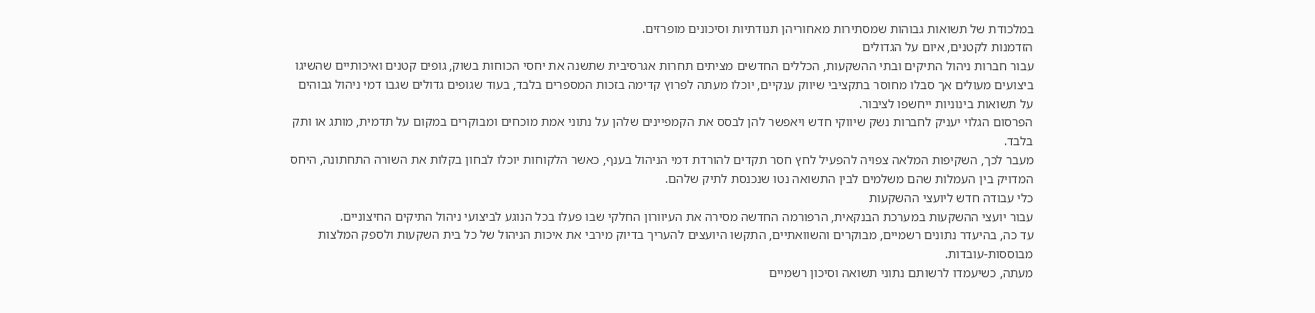במלכודת של תשואות גבוהות שמסתירות מאחוריהן תנודתיות וסיכונים מופרזים.
הזדמנות לקטנים, איום על הגדולים
עבור חברות ניהול התיקים ובתי ההשקעות, הכללים החדשים מציתים תחרות אגרסיבית שתשנה את יחסי הכוחות בשוק, גופים קטנים ואיכותיים שהשיגו ביצועים מעולים אך סבלו מחוסר בתקציבי שיווק ענקיים, יוכלו מעתה לפרוץ קדימה בזכות המספרים בלבד, בעוד שגופים גדולים שגבו דמי ניהול גבוהים על תשואות בינוניות ייחשפו לציבור.
הפרסום הגלוי יעניק לחברות נשק שיווקי חדש ויאפשר להן לבסס את הקמפיינים שלהן על נתוני אמת מוכחים ומבוקרים במקום על תדמית, מותג או ותק בלבד.
מעבר לכך, השקיפות המלאה צפויה להפעיל לחץ חסר תקדים להורדת דמי הניהול בענף, כאשר הלקוחות יוכלו לבחון בקלות את השורה התחתונה, היחס המדויק בין העמלות שהם משלמים לבין התשואה נטו שנכנסת לתיק שלהם.
כלי עבודה חדש ליועצי ההשקעות
עבור יועצי ההשקעות במערכת הבנקאית, הרפורמה החדשה מסירה את העיוורון החלקי שבו פעלו בכל הנוגע לביצועי ניהול התיקים החיצוניים.
עד כה, בהיעדר נתונים רשמיים, מבוקרים והשוואתיים, התקשו היועצים להעריך בדיוק מירבי את איכות הניהול של כל בית השקעות ולספק המלצות מבוססות-עובדות.
מעתה, כשיעמדו לרשותם נתוני תשואה וסיכון רשמיים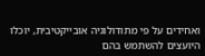ואחידים על פי מתודולוגיה אובייקטיבית, יוכלו היועצים להשתמש בהם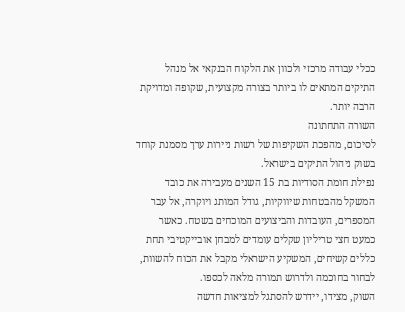ככלי עבודה מרכזי ולכוון את הלקוח הבנקאי אל מנהל התיקים המתאים לו ביותר בצורה מקצועית, שקופה ומדויקת הרבה יותר.
השורה התחתונה
לסיכום, מהפכת השקיפות של רשות ניירות ערך מסמנת קוחד בשוק ניהול התיקים בישראל.
נפילת חומת הסודיות בת 15 השנים מעבירה את כובד המשקל מהבטחות שיווקיות, גודל המותג ויוקרה, אל עבר המספרים, העובדות והביצועים המוכחים בשטח. כאשר כמעט חצי טריליון שקלים עומדים למבחן אובייקטיבי תחת כללים קשיחים, המשקיע הישראלי מקבל את הכוח להשוות, לבחור בחוכמה ולדרוש תמורה מלאה לכספו.
השוק, מצידו, יידרש להסתגל למציאות חדשה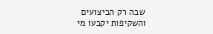שבה רק הביצועים והשקיפות יקבעו מי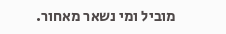מוביל ומי נשאר מאחור.